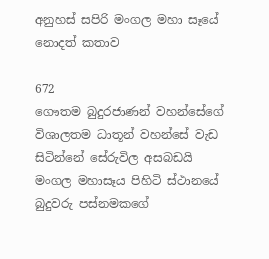අනුහස් සපිරි මංගල මහා සෑයේ නොදත් කතාව

672
ගෞතම බුදුරජාණන් වහන්සේගේ විශාලතම ධාතූන් වහන්සේ වැඩ සිටින්නේ සේරුවිල අසබඩයි
මංගල මහාසෑය පිහිටි ස්ථානයේ බුදුවරු පස්නමකගේ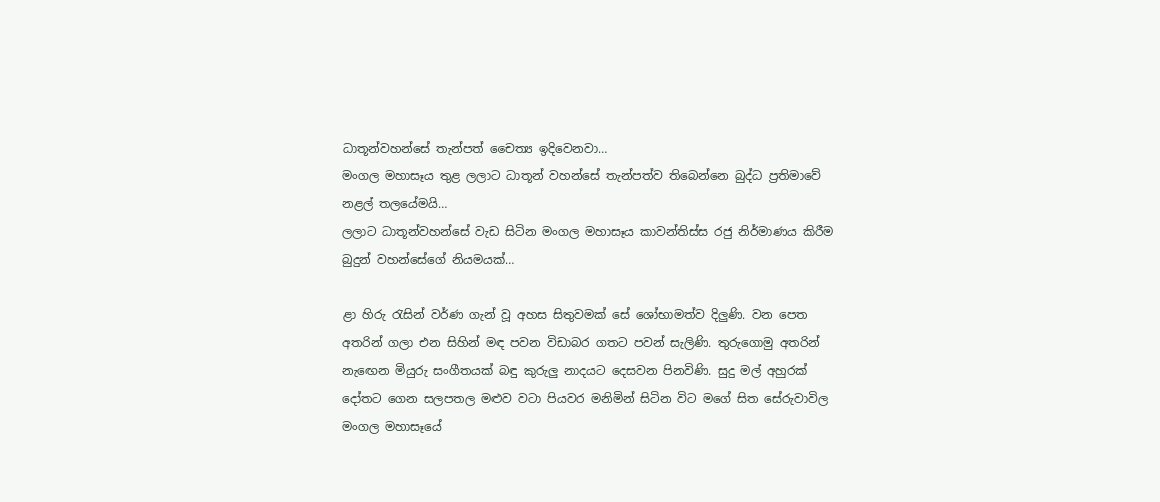ධාතූන්වහන්සේ තැන්පත් චෛත්‍ය ඉදිවෙනවා…
මංගල මහාසෑය තුළ ලලාට ධාතූන් වහන්සේ තැන්පත්ව තිබෙන්නෙ බුද්ධ ප්‍රතිමාවේ නළල් තලයේමයි…
ලලාට ධාතූන්වහන්සේ වැඩ සිටින මංගල මහාසෑය කාවන්තිස්ස රජු නිර්මාණය කිරීම බුදුන් වහන්සේගේ නියමයක්…

ළා හිරු රැසින් වර්ණ ගැන් වූ අහස සිතුවමක් සේ ශෝභාමත්ව දිලුණි. වන පෙත අතරින් ගලා එන සිහින් මඳ පවන විඩාබර ගතට පවන් සැලිණි. තුරුගොමු අතරින් නැඟෙන මියුරු සංගීතයක් බඳු කුරුලු නාදයට දෙසවන පිනවිණි. සුදු මල් අහුරක් දෝතට ගෙන සලපතල මළුව වටා පියවර මනිමින් සිටින විට මගේ සිත සේරුවාවිල මංගල මහාසෑයේ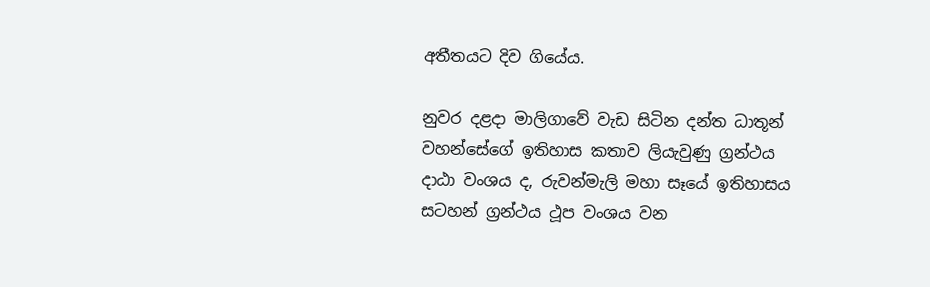අතීතයට දිව ගියේය.

නුවර දළදා මාලිගාවේ වැඩ සිටින දන්ත ධාතූන් වහන්සේගේ ඉතිහාස කතාව ලියැවුණු ග්‍රන්ථය දාඨා වංශය ද, රුවන්මැලි මහා සෑයේ ඉතිහාසය සටහන් ග්‍රන්ථය ථූප වංශය වන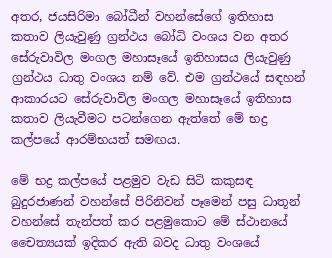අතර, ජයසිරිමා බෝධීන් වහන්සේගේ ඉතිහාස කතාව ලියැවුණු ග්‍රන්ථය බෝධි වංශය වන අතර සේරුවාවිල මංගල මහාසෑයේ ඉතිහාසය ලියැවුණු ග්‍රන්ථය ධාතු වංශය නම් වේ. එම ග්‍රන්ථයේ සඳහන් ආකාරයට සේරුවාවිල මංගල මහාසෑයේ ඉතිහාස කතාව ලියැවීමට පටන්ගෙන ඇත්තේ මේ භද්‍ර කල්පයේ ආරම්භයත් සමඟය.

මේ භද්‍ර කල්පයේ පළමුව වැඩ සිටි කකුසඳ බුදුරජාණන් වහන්සේ පිරිනිවන් පෑමෙන් පසු ධාතූන් වහන්සේ තැන්පත් කර පළමුකොට මේ ස්ථානයේ චෛත්‍යයක් ඉදිකර ඇති බවද ධාතු වංශයේ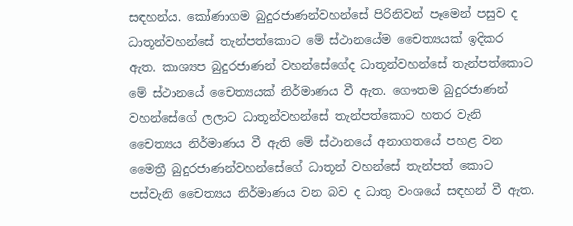සඳහන්ය. කෝණාගම බුදුරජාණන්වහන්සේ පිරිනිවන් පෑමෙන් පසුව ද ධාතූන්වහන්සේ තැන්පත්කොට මේ ස්ථානයේම චෛත්‍යයක් ඉදිකර ඇත. කාශ්‍යප බුදුරජාණන් වහන්සේගේද ධාතූන්වහන්සේ තැන්පත්කොට මේ ස්ථානයේ චෛත්‍යයක් නිර්මාණය වී ඇත. ගෞතම බුදුරජාණන් වහන්සේගේ ලලාට ධාතූන්වහන්සේ තැන්පත්කොට හතර වැනි චෛත්‍යය නිර්මාණය වී ඇති මේ ස්ථානයේ අනාගතයේ පහළ වන මෛත්‍රී බුදුරජාණන්වහන්සේගේ ධාතූන් වහන්සේ තැන්පත් කොට පස්වැනි චෛත්‍යය නිර්මාණය වන බව ද ධාතු වංශයේ සඳහන් වී ඇත.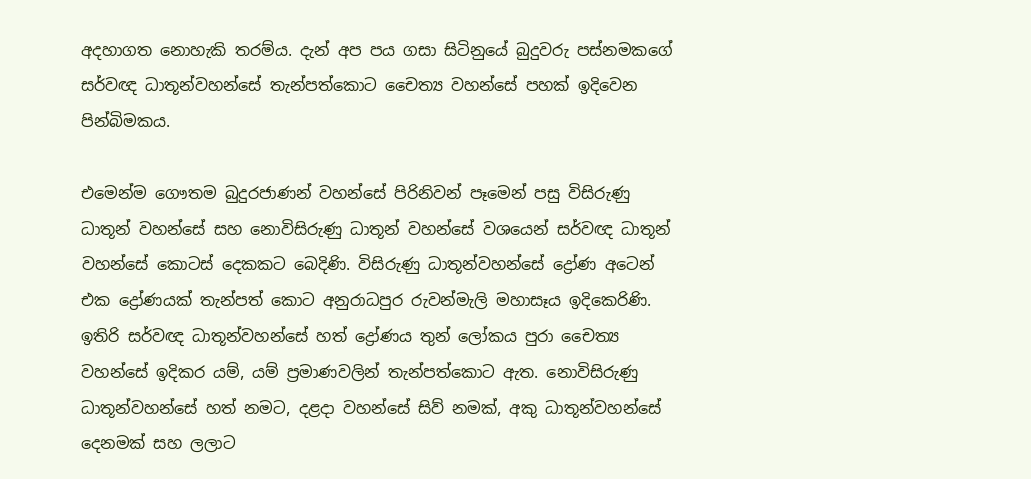අදහාගත නොහැකි තරම්ය. දැන් අප පය ගසා සිටිනුයේ බුදුවරු පස්නමකගේ සර්වඥ ධාතූන්වහන්සේ තැන්පත්කොට චෛත්‍ය වහන්සේ පහක් ඉදිවෙන පින්බිමකය.

එමෙන්ම ගෞතම බුදුරජාණන් වහන්සේ පිරිනිවන් පෑමෙන් පසු විසිරුණු ධාතූන් වහන්සේ සහ නොවිසිරුණු ධාතූන් වහන්සේ වශයෙන් සර්වඥ ධාතූන් වහන්සේ කොටස් දෙකකට බෙදිණි. විසිරුණු ධාතූන්වහන්සේ ද්‍රෝණ අටෙන් එක ද්‍රෝණයක් තැන්පත් කොට අනුරාධපුර රුවන්මැලි මහාසෑය ඉදිකෙරිණි. ඉතිරි සර්වඥ ධාතූන්වහන්සේ හත් ද්‍රෝණය තුන් ලෝකය පුරා චෛත්‍ය වහන්සේ ඉදිකර යම්, යම් ප්‍රමාණවලින් තැන්පත්කොට ඇත. නොවිසිරුණු ධාතූන්වහන්සේ හත් නමට, දළදා වහන්සේ සිව් නමක්, අකු ධාතූන්වහන්සේ දෙනමක් සහ ලලාට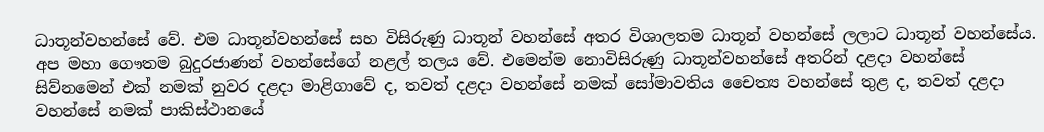ධාතූන්වහන්සේ වේ. එම ධාතූන්වහන්සේ සහ විසිරුණු ධාතූන් වහන්සේ අතර විශාලතම ධාතූන් වහන්සේ ලලාට ධාතූන් වහන්සේය. අප මහා ගෞතම බුදුරජාණන් වහන්සේගේ නළල් තලය වේ. එමෙන්ම නොවිසිරුණු ධාතූන්වහන්සේ අතරින් දළදා වහන්සේ සිව්නමෙන් එක් නමක් නුවර දළදා මාළිගාවේ ද, තවත් දළදා වහන්සේ නමක් සෝමාවතිය චෛත්‍ය වහන්සේ තුළ ද, තවත් දළදා වහන්සේ නමක් පාකිස්ථානයේ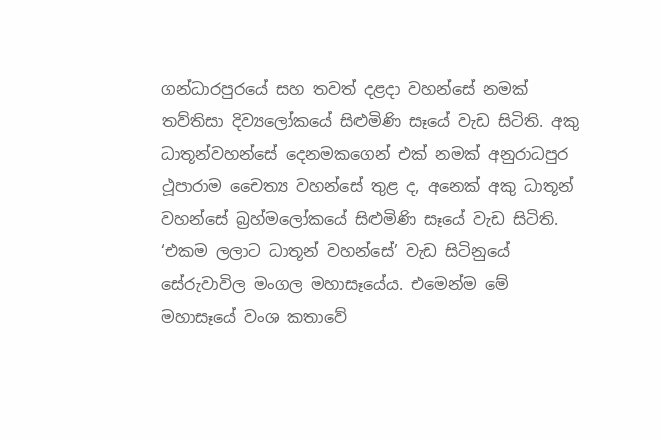ගන්ධාරපුරයේ සහ තවත් දළදා වහන්සේ නමක් තව්තිසා දිව්‍යලෝකයේ සිළුමිණි සෑයේ වැඩ සිටිති. අකු ධාතූන්වහන්සේ දෙනමකගෙන් එක් නමක් අනුරාධපුර ථූපාරාම චෛත්‍ය වහන්සේ තුළ ද, අනෙක් අකු ධාතූන් වහන්සේ බ්‍රහ්මලෝකයේ සිළුමිණි සෑයේ වැඩ සිටිති. ‘එකම ලලාට ධාතූන් වහන්සේ’ වැඩ සිටිනුයේ සේරුවාවිල මංගල මහාසෑයේය. එමෙන්ම මේ මහාසෑයේ වංශ කතාවේ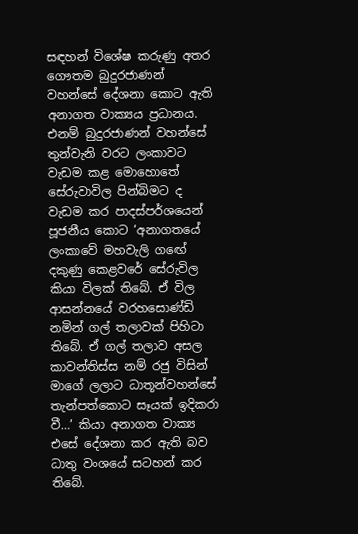සඳහන් විශේෂ කරුණු අතර ගෞතම බුදුරජාණන් වහන්සේ දේශනා කොට ඇති අනාගත වාක්‍යය ප්‍රධානය. එනම් බුදුරජාණන් වහන්සේ තුන්වැනි වරට ලංකාවට වැඩම කළ මොහොතේ සේරුවාවිල පින්බිමට ද වැඩම කර පාදස්පර්ශයෙන් පූජනීය කොට ‘අනාගතයේ ලංකාවේ මහවැලි ගඟේ දකුණු කෙළවරේ සේරුවිල කියා විලක් තිබේ. ඒ විල ආසන්නයේ වරහසොණ්ඩි නමින් ගල් තලාවක් පිහිටා තිබේ. ඒ ගල් තලාව අසල කාවන්තිස්ස නම් රජු විසින් මාගේ ලලාට ධාතූන්වහන්සේ තැන්පත්කොට සෑයක් ඉදිකරා වී…’ කියා අනාගත වාක්‍ය එසේ දේශනා කර ඇති බව ධාතු වංශයේ සටහන් කර තිබේ.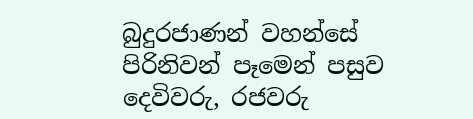බුදුරජාණන් වහන්සේ පිරිනිවන් පෑමෙන් පසුව දෙවිවරු, රජවරු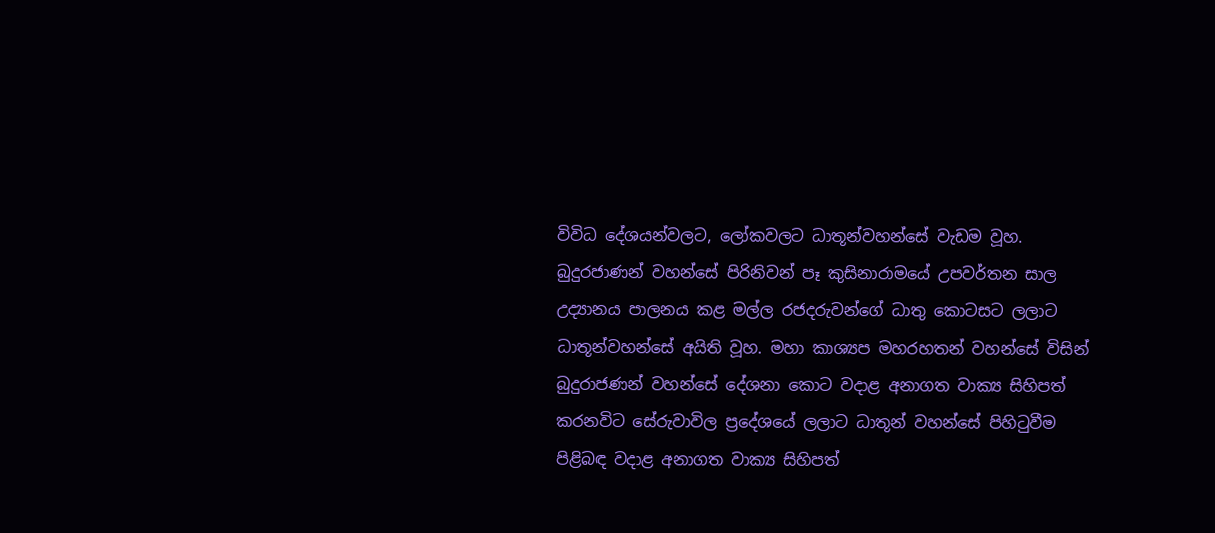විවිධ දේශයන්වලට, ලෝකවලට ධාතූන්වහන්සේ වැඩම වූහ. බුදුරජාණන් වහන්සේ පිරිනිවන් පෑ කුසිනාරාමයේ උපවර්තන සාල උද්‍යානය පාලනය කළ මල්ල රජදරුවන්ගේ ධාතු කොටසට ලලාට ධාතූන්වහන්සේ අයිති වූහ. මහා කාශ්‍යප මහරහතන් වහන්සේ විසින් බුදුරාජණන් වහන්සේ දේශනා කොට වදාළ අනාගත වාක්‍ය සිහිපත් කරනවිට සේරුවාවිල ප්‍රදේශයේ ලලාට ධාතූන් වහන්සේ පිහිටුවීම පිළිබඳ වදාළ අනාගත වාක්‍ය සිහිපත්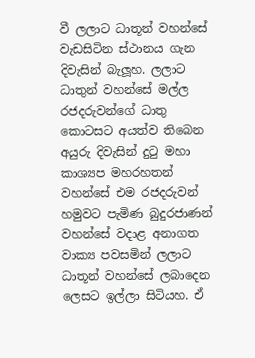වී ලලාට ධාතූන් වහන්සේ වැඩසිටින ස්ථානය ගැන දිවැසින් බැලූහ. ලලාට ධාතුන් වහන්සේ මල්ල රජදරුවන්ගේ ධාතු කොටසට අයත්ව තිබෙන අයුරු දිවැසින් දුටු මහා කාශ්‍යප මහරහතන් වහන්සේ එම රජදරුවන් හමුවට පැමිණ බුදුරජාණන් වහන්සේ වදාළ අනාගත වාක්‍ය පවසමින් ලලාට ධාතූන් වහන්සේ ලබාදෙන ලෙසට ඉල්ලා සිටියහ. ඒ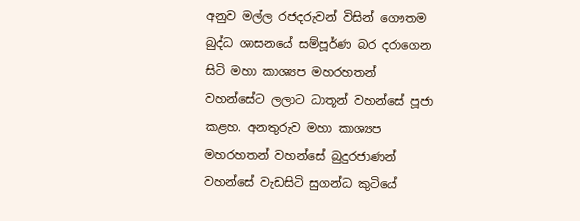අනුව මල්ල රජදරුවන් විසින් ගෞතම බුද්ධ ශාසනයේ සම්පූර්ණ බර දරාගෙන සිටි මහා කාශ්‍යප මහරහතන් වහන්සේට ලලාට ධාතූන් වහන්සේ පූජා කළහ. අනතුරුව මහා කාශ්‍යප මහරහතන් වහන්සේ බුදුරජාණන් වහන්සේ වැඩසිටි සුගන්ධ කුටියේ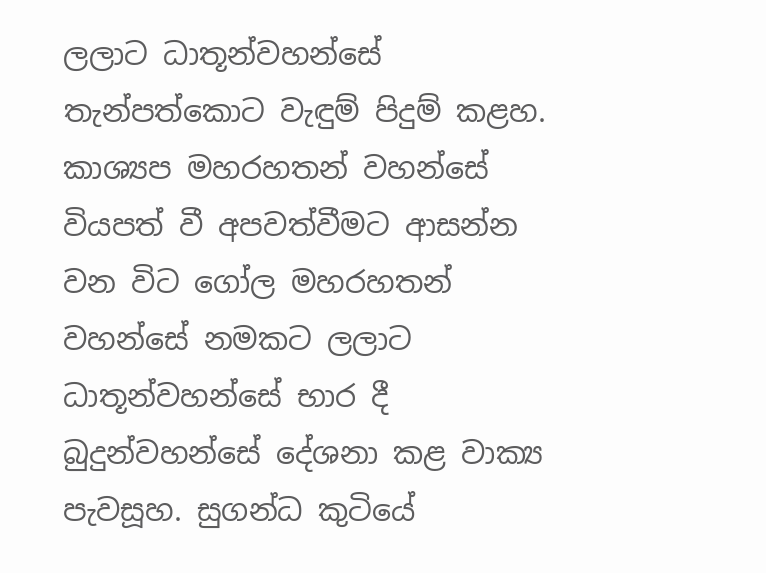ලලාට ධාතූන්වහන්සේ තැන්පත්කොට වැඳුම් පිදුම් කළහ. කාශ්‍යප මහරහතන් වහන්සේ වියපත් වී අපවත්වීමට ආසන්න වන විට ගෝල මහරහතන් වහන්සේ නමකට ලලාට ධාතූන්වහන්සේ භාර දී බුදුන්වහන්සේ දේශනා කළ වාක්‍ය පැවසූහ. සුගන්ධ කුටියේ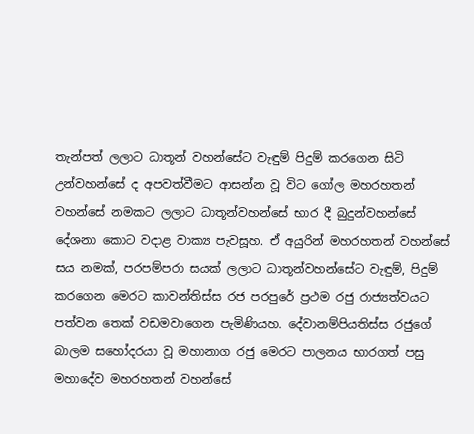තැන්පත් ලලාට ධාතූන් වහන්සේට වැඳුම් පිදුම් කරගෙන සිටි උන්වහන්සේ ද අපවත්වීමට ආසන්න වූ විට ගෝල මහරහතන් වහන්සේ නමකට ලලාට ධාතූන්වහන්සේ භාර දී බුදුන්වහන්සේ දේශනා කොට වදාළ වාක්‍ය පැවසූහ. ඒ අයුරින් මහරහතන් වහන්සේ සය නමක්, පරපම්පරා සයක් ලලාට ධාතූන්වහන්සේට වැඳුම්, පිදුම් කරගෙන මෙරට කාවන්තිස්ස රජ පරපුරේ ප්‍රථම රජු රාජ්‍යත්වයට පත්වන තෙක් වඩමවාගෙන පැමිණියහ. දේවානම්පියතිස්ස රජුගේ බාලම සහෝදරයා වූ මහානාග රජු මෙරට පාලනය භාරගත් පසු මහාදේව මහරහතන් වහන්සේ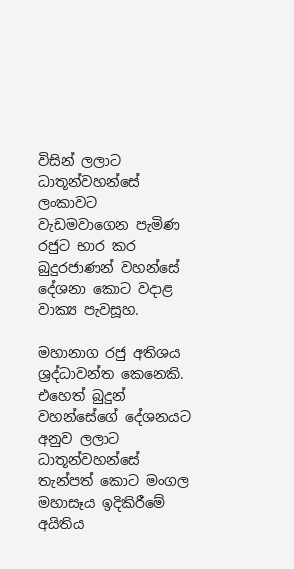විසින් ලලාට ධාතූන්වහන්සේ ලංකාවට වැඩමවාගෙන පැමිණ රජුට භාර කර බුදුරජාණන් වහන්සේ දේශනා කොට වදාළ වාක්‍ය පැවසූහ.

මහානාග රජු අතිශය ශ්‍රද්ධාවන්ත කෙනෙකි. එහෙත් බුදුන් වහන්සේගේ දේශනයට අනුව ලලාට ධාතූන්වහන්සේ තැන්පත් කොට මංගල මහාසෑය ඉදිකිරීමේ අයිතිය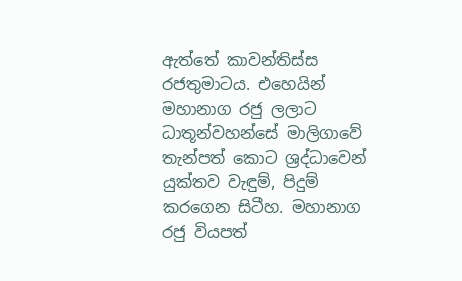ඇත්තේ කාවන්තිස්ස රජතුමාටය. එහෙයින් මහානාග රජු ලලාට ධාතූන්වහන්සේ මාලිගාවේ තැන්පත් කොට ශ්‍රද්ධාවෙන් යුක්තව වැඳුම්, පිදුම් කරගෙන සිටීහ. මහානාග රජු වියපත්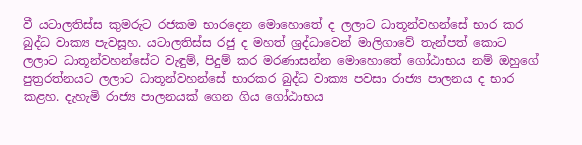වී යටාලතිස්ස කුමරුට රජකම භාරදෙන මොහොතේ ද ලලාට ධාතූන්වහන්සේ භාර කර බුද්ධ වාක්‍ය පැවසූහ. යටාලතිස්ස රජු ද මහත් ශ්‍රද්ධාවෙන් මාලිගාවේ තැන්පත් කොට ලලාට ධාතූන්වහන්සේට වැඳුම්, පිදුම් කර මරණාසන්න මොහොතේ ගෝඨාභය නම් ඔහුගේ පුත්‍රරත්නයට ලලාට ධාතූන්වහන්සේ භාරකර බුද්ධ වාක්‍ය පවසා රාජ්‍ය පාලනය ද භාර කළහ. දැහැමි රාජ්‍ය පාලනයක් ගෙන ගිය ගෝඨාභය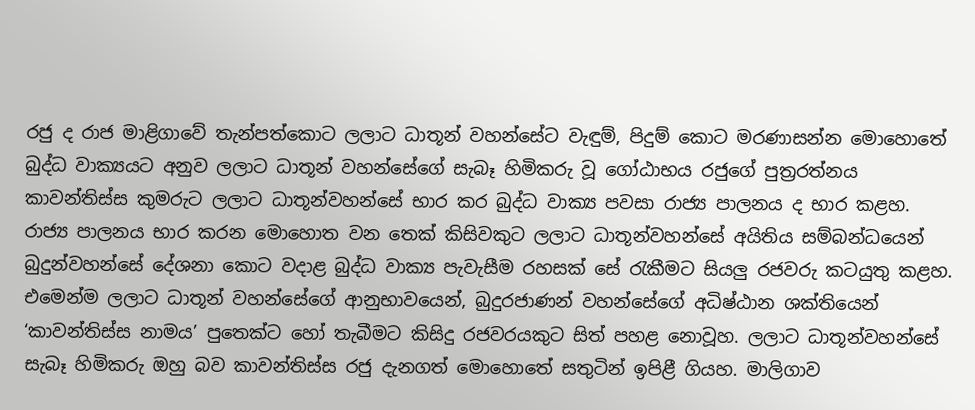රජු ද රාජ මාළිගාවේ තැන්පත්කොට ලලාට ධාතූන් වහන්සේට වැඳුම්, පිදුම් කොට මරණාසන්න මොහොතේ බුද්ධ වාක්‍යයට අනුව ලලාට ධාතූන් වහන්සේගේ සැබෑ හිමිකරු වූ ගෝඨාභය රජුගේ පුත්‍රරත්නය කාවන්තිස්ස කුමරුට ලලාට ධාතූන්වහන්සේ භාර කර බුද්ධ වාක්‍ය පවසා රාජ්‍ය පාලනය ද භාර කළහ. රාජ්‍ය පාලනය භාර කරන මොහොත වන තෙක් කිසිවකුට ලලාට ධාතූන්වහන්සේ අයිතිය සම්බන්ධයෙන් බුදුන්වහන්සේ දේශනා කොට වදාළ බුද්ධ වාක්‍ය පැවැසීම රහසක් සේ රැකීමට සියලු රජවරු කටයුතු කළහ. එමෙන්ම ලලාට ධාතූන් වහන්සේගේ ආනුභාවයෙන්, බුදුරජාණන් වහන්සේගේ අධිෂ්ඨාන ශක්තියෙන් ‘කාවන්තිස්ස නාමය’ පුතෙක්ට හෝ තැබීමට කිසිදු රජවරයකුට සිත් පහළ නොවූහ. ලලාට ධාතූන්වහන්සේ සැබෑ හිමිකරු ඔහු බව කාවන්තිස්ස රජු දැනගත් මොහොතේ සතුටින් ඉපිළී ගියහ. මාලිගාව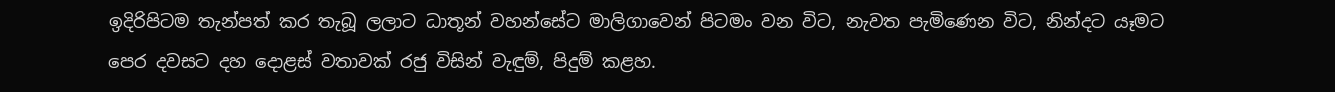ඉදිරිපිටම තැන්පත් කර තැබූ ලලාට ධාතූන් වහන්සේට මාලිගාවෙන් පිටමං වන විට, නැවත පැමිණෙන විට, නින්දට යෑමට පෙර දවසට දහ දොළස් වතාවක් රජු විසින් වැඳුම්, පිදුම් කළහ.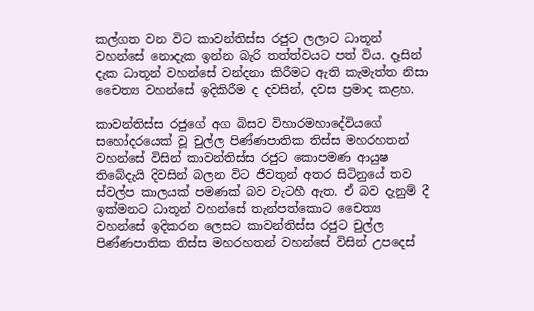කල්ගත වන විට කාවන්තිස්ස රජුට ලලාට ධාතූන් වහන්සේ නොදැක ඉන්න බැරි තත්ත්වයට පත් විය. දෑසින් දැක ධාතූන් වහන්සේ වන්දනා කිරීමට ඇති කැමැත්ත නිසා චෛත්‍ය වහන්සේ ඉදිකිරීම ද දවසින්, දවස ප්‍රමාද කළහ.

කාවන්තිස්ස රජුගේ අග බිසව විහාරමහාදේවියගේ සහෝදරයෙක් වූ චුල්ල පිණ්ණපාතික තිස්ස මහරහතන් වහන්සේ විසින් කාවන්තිස්ස රජුට කොපමණ ආයුෂ තිබේදැයි දිවසින් බලන විට ජීවතුන් අතර සිටිනුයේ තව ස්වල්ප කාලයක් පමණක් බව වැටහී ඇත. ඒ බව දැනුම් දී ඉක්මනට ධාතූන් වහන්සේ තැන්පත්කොට චෛත්‍ය වහන්සේ ඉදිකරන ලෙසට කාවන්තිස්ස රජුට චුල්ල පිණ්ණපාතික තිස්ස මහරහතන් වහන්සේ විසින් උපදෙස්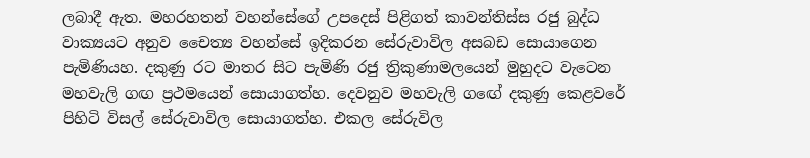ලබාදී ඇත. මහරහතන් වහන්සේගේ උපදෙස් පිළිගත් කාවන්තිස්ස රජු බුද්ධ වාක්‍යයට අනුව චෛත්‍ය වහන්සේ ඉදිකරන සේරුවාවිල අසබඩ සොයාගෙන පැමිණියහ. දකුණු රට මාතර සිට පැමිණි රජු ත්‍රිකුණාමලයෙන් මුහුදට වැටෙන මහවැලි ගඟ ප්‍රථමයෙන් සොයාගත්හ. දෙවනුව මහවැලි ගඟේ දකුණු කෙළවරේ පිහිටි විසල් සේරුවාවිල සොයාගත්හ. එකල සේරුවිල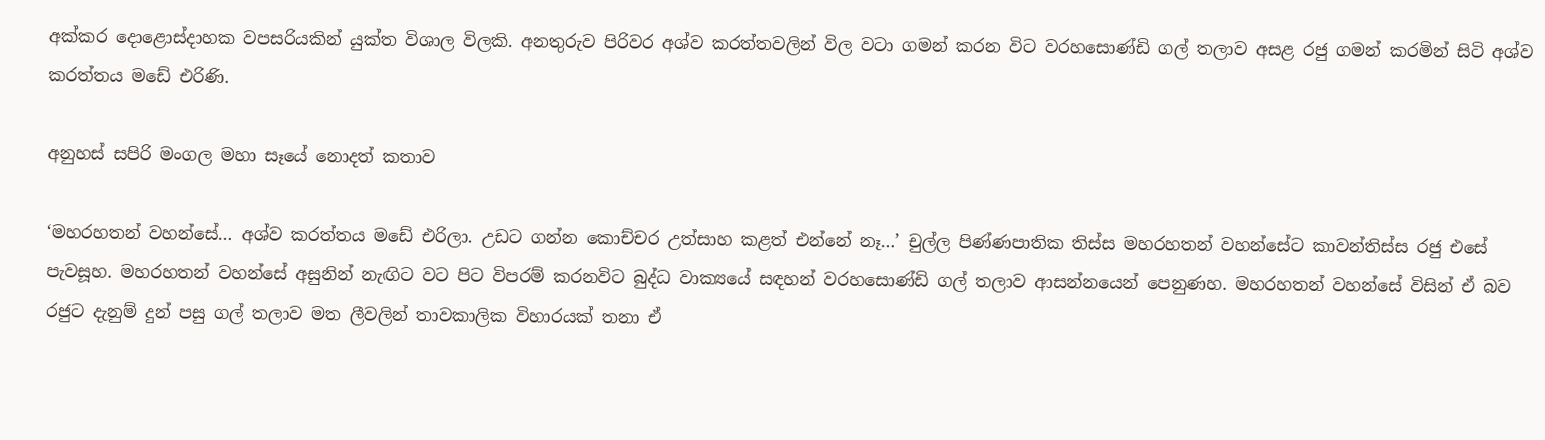අක්කර දොළොස්දාහක වපසරියකින් යුක්ත විශාල විලකි. අනතුරුව පිරිවර අශ්ව කරත්තවලින් විල වටා ගමන් කරන විට වරහසොණ්ඩි ගල් තලාව අසළ රජු ගමන් කරමින් සිටි අශ්ව කරත්තය මඩේ එරිණි.

අනුහස් සපිරි මංගල මහා සෑයේ නොදත් කතාව

‘මහරහතන් වහන්සේ… අශ්ව කරත්තය මඩේ එරිලා. උඩට ගන්න කොච්චර උත්සාහ කළත් එන්නේ නෑ…’ චුල්ල පිණ්ණපාතික තිස්ස මහරහතන් වහන්සේට කාවන්තිස්ස රජු එසේ පැවසූහ. මහරහතන් වහන්සේ අසුනින් නැඟිට වට පිට විපරම් කරනවිට බුද්ධ වාක්‍යයේ සඳහන් වරහසොණ්ඩි ගල් තලාව ආසන්නයෙන් පෙනුණහ. මහරහතන් වහන්සේ විසින් ඒ බව රජුට දැනුම් දුන් පසු ගල් තලාව මත ලීවලින් තාවකාලික විහාරයක් තනා ඒ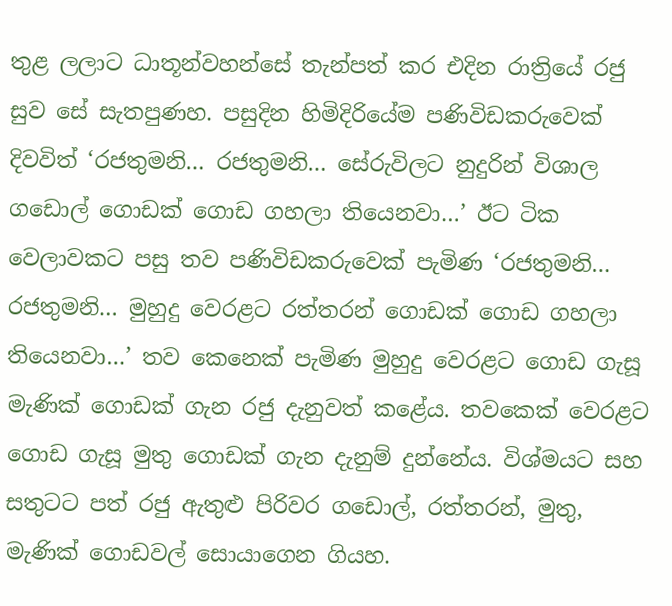තුළ ලලාට ධාතූන්වහන්සේ තැන්පත් කර එදින රාත්‍රියේ රජු සුව සේ සැතපුණහ. පසුදින හිමිදිරියේම පණිවිඩකරුවෙක් දිවවිත් ‘රජතුමනි… රජතුමනි… සේරුවිලට නුදුරින් විශාල ගඩොල් ගොඩක් ගොඩ ගහලා තියෙනවා…’ ඊට ටික වෙලාවකට පසු තව පණිවිඩකරුවෙක් පැමිණ ‘රජතුමනි… රජතුමනි… මුහුදු වෙරළට රත්තරන් ගොඩක් ගොඩ ගහලා තියෙනවා…’ තව කෙනෙක් පැමිණ මුහුදු වෙරළට ගොඩ ගැසූ මැණික් ගොඩක් ගැන රජු දැනුවත් කළේය. තවකෙක් වෙරළට ගොඩ ගැසූ මුතු ගොඩක් ගැන දැනුම් දුන්නේය. විශ්මයට සහ සතුටට පත් රජු ඇතුළු පිරිවර ගඩොල්, රත්තරන්, මුතු, මැණික් ගොඩවල් සොයාගෙන ගියහ.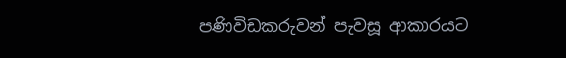පණිවිඩකරුවන් පැවසූ ආකාරයට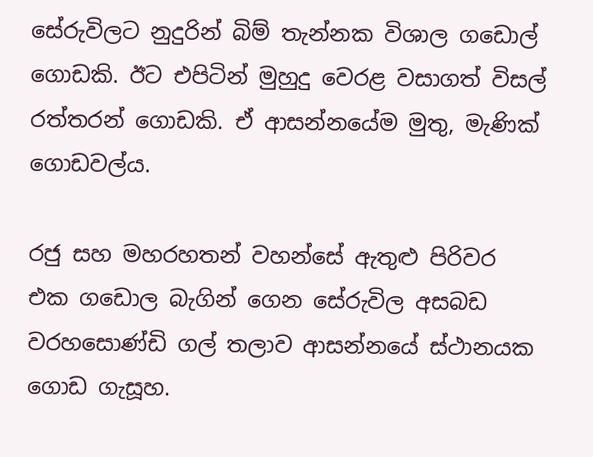සේරුවිලට නුදුරින් බිම් තැන්නක විශාල ගඩොල් ගොඩකි. ඊට එපිටින් මුහුදු වෙරළ වසාගත් විසල් රත්තරන් ගොඩකි. ඒ ආසන්නයේම මුතු, මැණික් ගොඩවල්ය.

රජු සහ මහරහතන් වහන්සේ ඇතුළු පිරිවර එක ගඩොල බැගින් ගෙන සේරුවිල අසබඩ වරහසොණ්ඩි ගල් තලාව ආසන්නයේ ස්ථානයක ගොඩ ගැසූහ.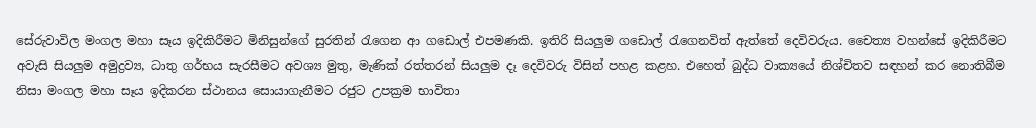සේරුවාවිල මංගල මහා සෑය ඉදිකිරීමට මිනිසුන්ගේ සුරතින් රැගෙන ආ ගඩොල් එපමණකි. ඉතිරි සියලුම ගඩොල් රැගෙනවිත් ඇත්තේ දෙවිවරුය. චෛත්‍ය වහන්සේ ඉදිකිරීමට අවැසි සියලුම අමුද්‍රව්‍ය, ධාතු ගර්භය සැරසීමට අවශ්‍ය මුතු, මැණික් රත්තරන් සියලුම දෑ දෙවිවරු විසින් පහළ කළහ. එහෙත් බුද්ධ වාක්‍යයේ නිශ්චිතව සඳහන් කර නොතිබීම නිසා මංගල මහා සෑය ඉදිකරන ස්ථානය සොයාගැනීමට රජුට උපක්‍රම භාවිතා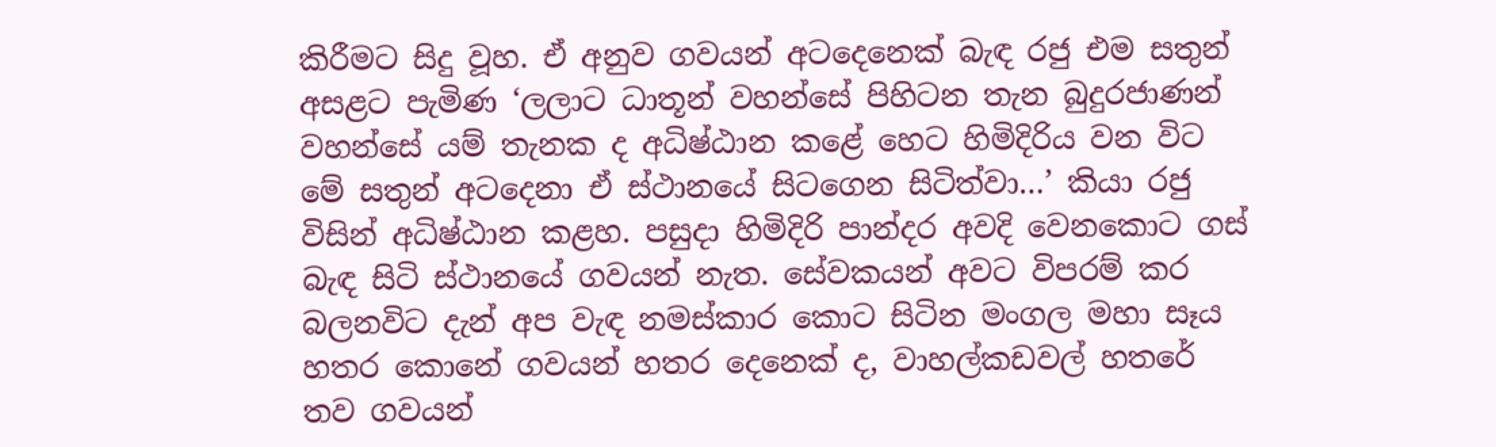කිරීමට සිදු වූහ. ඒ අනුව ගවයන් අටදෙනෙක් බැඳ රජු එම සතුන් අසළට පැමිණ ‘ලලාට ධාතූන් වහන්සේ පිහිටන තැන බුදුරජාණන් වහන්සේ යම් තැනක ද අධිෂ්ඨාන කළේ හෙට හිමිදිරිය වන විට මේ සතුන් අටදෙනා ඒ ස්ථානයේ සිටගෙන සිටිත්වා…’ කියා රජු විසින් අධිෂ්ඨාන කළහ. පසුදා හිමිදිරි පාන්දර අවදි වෙනකොට ගස් බැඳ සිටි ස්ථානයේ ගවයන් නැත. සේවකයන් අවට විපරම් කර බලනවිට දැන් අප වැඳ නමස්කාර කොට සිටින මංගල මහා සෑය හතර කොනේ ගවයන් හතර දෙනෙක් ද, වාහල්කඩවල් හතරේ තව ගවයන්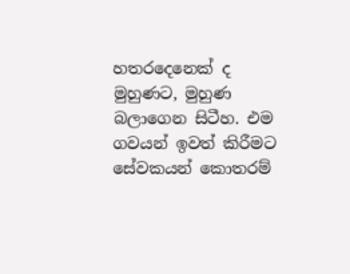හතරදෙනෙක් ද මුහුණට, මුහුණ බලාගෙන සිටීහ. එම ගවයන් ඉවත් කිරීමට සේවකයන් කොතරම්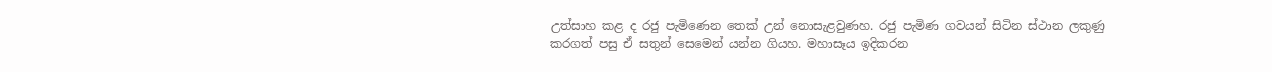උත්සාහ කළ ද රජු පැමිණෙන තෙක් උන් නොසැළවුණහ. රජු පැමිණ ගවයන් සිටින ස්ථාන ලකුණු කරගත් පසු ඒ සතුන් සෙමෙන් යන්න ගියහ. මහාසෑය ඉදිකරන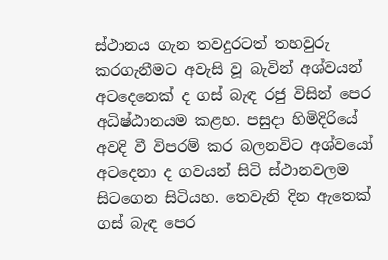ස්ථානය ගැන තවදුරටත් තහවුරු කරගැනීමට අවැසි වූ බැවින් අශ්වයන් අටදෙනෙක් ද ගස් බැඳ රජු විසින් පෙර අධිෂ්ඨානයම කළහ. පසුදා හිමිදිරියේ අවදි වී විපරම් කර බලනවිට අශ්වයෝ අටදෙනා ද ගවයන් සිටි ස්ථානවලම සිටගෙන සිටියහ. තෙවැනි දින ඇතෙක් ගස් බැඳ පෙර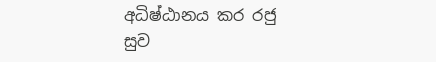අධිෂ්ඨානය කර රජු සුව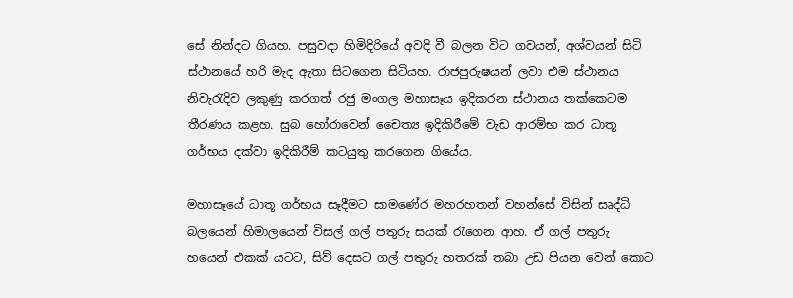සේ නින්දට ගියහ. පසුවදා හිමිදිරියේ අවදි වී බලන විට ගවයන්, අශ්වයන් සිටි ස්ථානයේ හරි මැද ඇතා සිටගෙන සිටියහ. රාජපුරුෂයන් ලවා එම ස්ථානය නිවැරැදිව ලකුණු කරගත් රජු මංගල මහාසෑය ඉදිකරන ස්ථානය තක්කෙටම තීරණය කළහ. සුබ හෝරාවෙන් චෛත්‍ය ඉදිකිරීමේ වැඩ ආරම්භ කර ධාතූ ගර්භය දක්වා ඉදිකිරීම් කටයුතු කරගෙන ගියේය.

මහාසෑයේ ධාතූ ගර්භය සෑදීමට සාමණේර මහරහතන් වහන්සේ විසින් සෘද්ධි බලයෙන් හිමාලයෙන් විසල් ගල් පතුරු සයක් රැගෙන ආහ. ඒ ගල් පතුරු හයෙන් එකක් යටට, සිව් දෙසට ගල් පතුරු හතරක් තබා උඩ පියන වෙන් කොට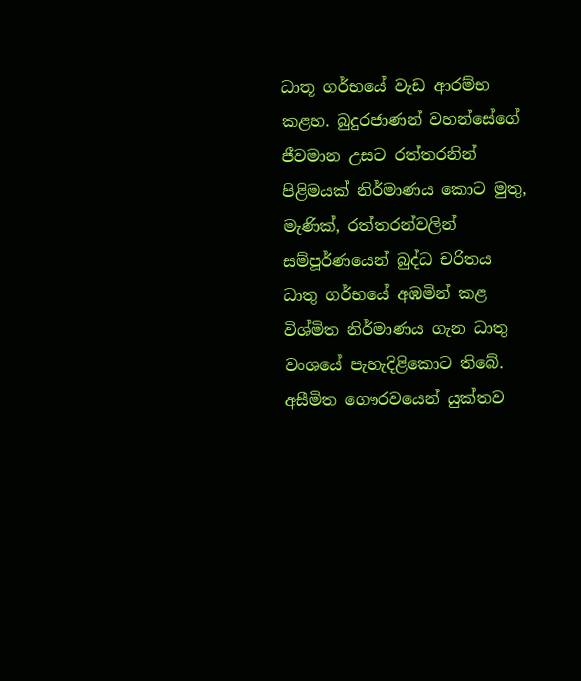ධාතූ ගර්භයේ වැඩ ආරම්භ කළහ. බුදුරජාණන් වහන්සේගේ ජීවමාන උසට රත්තරනින් පිළිමයක් නිර්මාණය කොට මුතු, මැණික්, රත්තරන්වලින් සම්පූර්ණයෙන් බුද්ධ චරිතය ධාතු ගර්භයේ අඹමින් කළ විශ්මිත නිර්මාණය ගැන ධාතු වංශයේ පැහැදිළිකොට තිබේ. අසීමිත ගෞරවයෙන් යුක්තව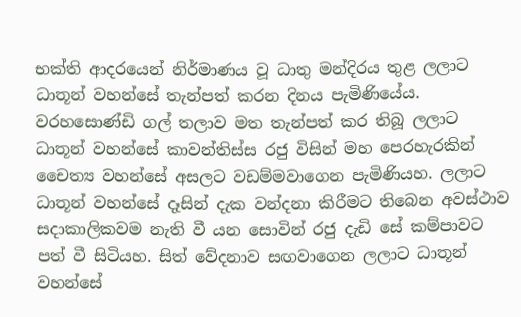භක්ති ආදරයෙන් නිර්මාණය වූ ධාතු මන්දිරය තුළ ලලාට ධාතූන් වහන්සේ තැන්පත් කරන දිනය පැමිණියේය. වරහසොණ්ඩි ගල් තලාව මත තැන්පත් කර තිබූ ලලාට ධාතූන් වහන්සේ කාවන්තිස්ස රජු විසින් මහ පෙරහැරකින් චෛත්‍ය වහන්සේ අසලට වඩම්මවාගෙන පැමිණියහ. ලලාට ධාතූන් වහන්සේ දෑසින් දැක වන්දනා කිරීමට තිබෙන අවස්ථාව සදාකාලිකවම නැති වී යන සොවින් රජු දැඩි සේ කම්පාවට පත් වී සිටියහ. සිත් වේදනාව සඟවාගෙන ලලාට ධාතූන් වහන්සේ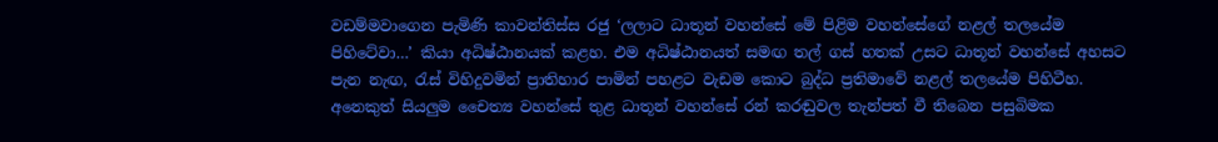වඩම්මවාගෙන පැමිණි කාවන්තිස්ස රජු ‘ලලාට ධාතූන් වහන්සේ මේ පිළිම වහන්සේගේ නළල් තලයේම පිහිටේවා…’ කියා අධිෂ්ඨානයක් කළහ. එම අධිෂ්ඨානයත් සමඟ තල් ගස් හතක් උසට ධාතූන් වහන්සේ අහසට පැන නැඟ, රැස් විහිදුවමින් ප්‍රාතිහාර පාමින් පහළට වැඩම කොට බුද්ධ ප්‍රතිමාවේ නළල් තලයේම පිහිටීහ. අනෙකුත් සියලුම චෛත්‍ය වහන්සේ තුළ ධාතූන් වහන්සේ රන් කරඬුවල තැන්පත් වී තිබෙන පසුබිමක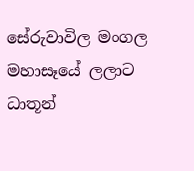සේරුවාවිල මංගල මහාසෑයේ ලලාට ධාතූන්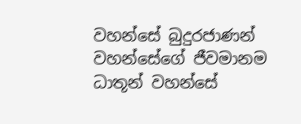වහන්සේ බුදුරජාණන් වහන්සේගේ ජීවමානම ධාතූන් වහන්සේ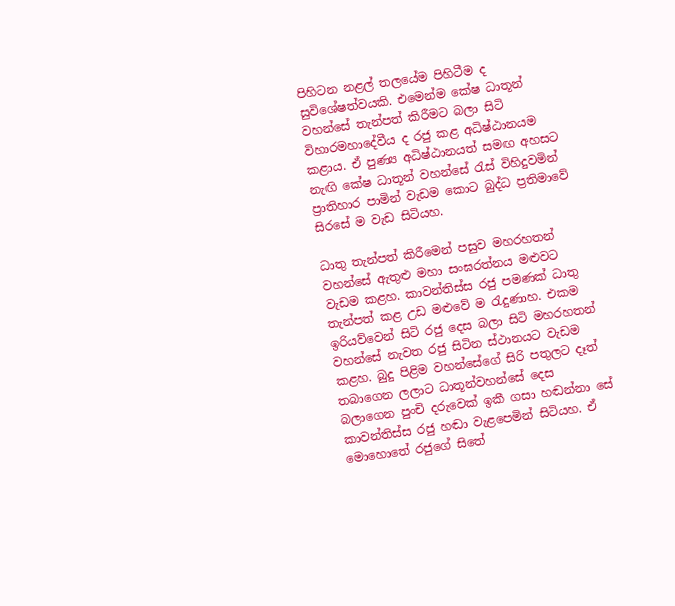පිහිටන නළල් තලයේම පිහිටීම ද සුවිශේෂත්වයකි. එමෙන්ම කේෂ ධාතූන් වහන්සේ තැන්පත් කිරීමට බලා සිටි විහාරමහාදේවීය ද රජු කළ අධිෂ්ඨානයම කළාය. ඒ පුණ්‍ය අධිෂ්ඨානයත් සමඟ අහසට නැඟි කේෂ ධාතූන් වහන්සේ රැස් විහිදුවමින් ප්‍රාතිහාර පාමින් වැඩම කොට බුද්ධ ප්‍රතිමාවේ සිරසේ ම වැඩ සිටියහ.

ධාතු තැන්පත් කිරීමෙන් පසුව මහරහතන් වහන්සේ ඇතුළු මහා සංඝරත්නය මළුවට වැඩම කළහ. කාවන්තිස්ස රජු පමණක් ධාතු තැන්පත් කළ උඩ මළුවේ ම රැදුණාහ. එකම ඉරියව්වෙන් සිටි රජු දෙස බලා සිටි මහරහතන් වහන්සේ නැවත රජු සිටින ස්ථානයට වැඩම කළහ. බුදු පිළිම වහන්සේගේ සිරි පතුලට දෑත් තබාගෙන ලලාට ධාතූන්වහන්සේ දෙස බලාගෙන පුංචි දරුවෙක් ඉකී ගසා හඬන්නා සේ කාවන්තිස්ස රජු හඬා වැළපෙමින් සිටියහ. ඒ මොහොතේ රජුගේ සිතේ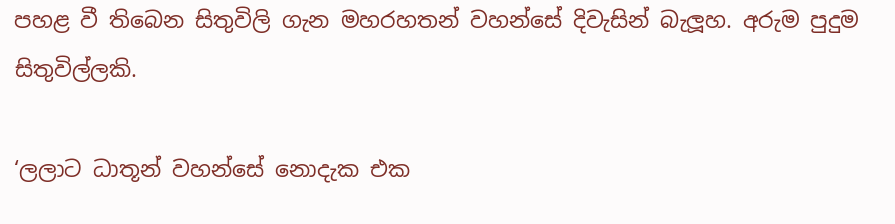පහළ වී තිබෙන සිතුවිලි ගැන මහරහතන් වහන්සේ දිවැසින් බැලූහ. අරුම පුදුම සිතුවිල්ලකි.

‘ලලාට ධාතූන් වහන්සේ නොදැක එක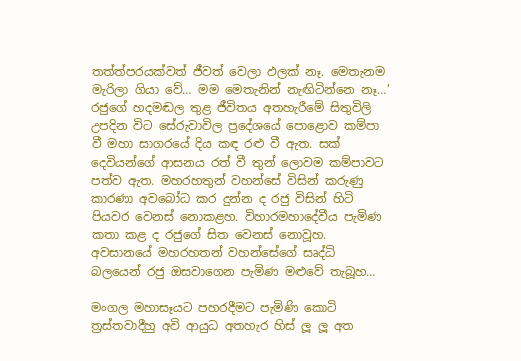තත්ත්පරයක්වත් ජීවත් වෙලා ඵලක් නෑ. මෙතැනම මැරිලා ගියා වේ… මම මෙතැනින් නැඟිටින්නෙ නෑ…’ රජුගේ හදමඬල තුළ ජීවිතය අතහැරීමේ සිතුවිලි උපදින විට සේරුවාවිල ප්‍රදේශයේ පොළොව කම්පා වී මහා සාගරයේ දිය කඳ රළු වී ඇත. සක් දෙවියන්ගේ ආසනය රත් වී තුන් ලොවම කම්පාවට පත්ව ඇත. මහරහතුන් වහන්සේ විසින් කරුණු කාරණා අවබෝධ කර දුන්න ද රජු විසින් හිටි පියවර වෙනස් නොකළහ. විහාරමහාදේවීය පැමිණ කතා කළ ද රජුගේ සිත වෙනස් නොවූහ. අවසානයේ මහරහතන් වහන්සේගේ සෘද්ධි බලයෙන් රජු ඔසවාගෙන පැමිණ මළුවේ තැබූහ…

මංගල මහාසෑයට පහරදීමට පැමිණි කොටි ත්‍රස්තවාදීහු අවි ආයුධ අතහැර හිස් ලූ ලූ අත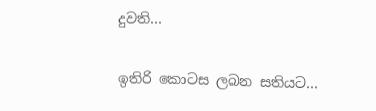දුවති…

ඉතිරි කොටස ලබන සතියට…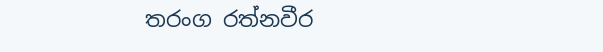තරංග රත්නවීර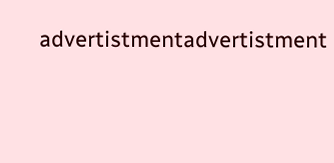advertistmentadvertistment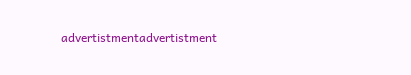advertistmentadvertistment